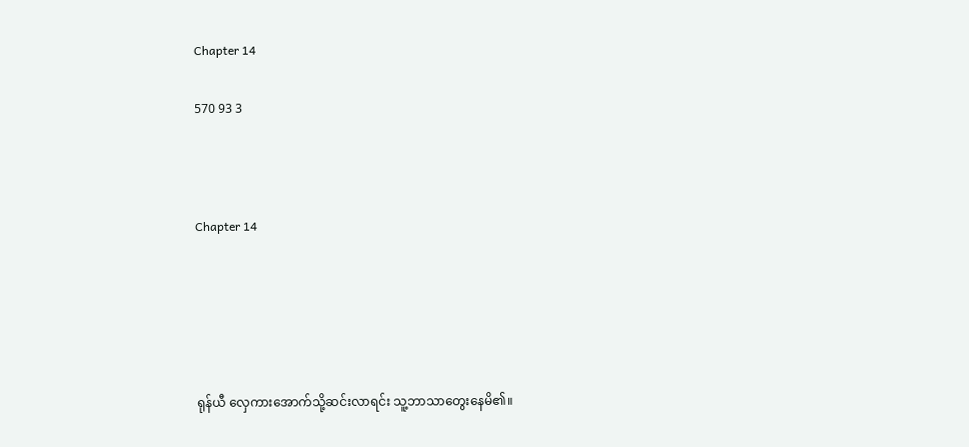Chapter 14

570 93 3



Chapter 14





ရုန်ယီ လှေကားအောက်သို့ဆင်းလာရင်း သူ့ဘာသာတွေးနေမိ၏။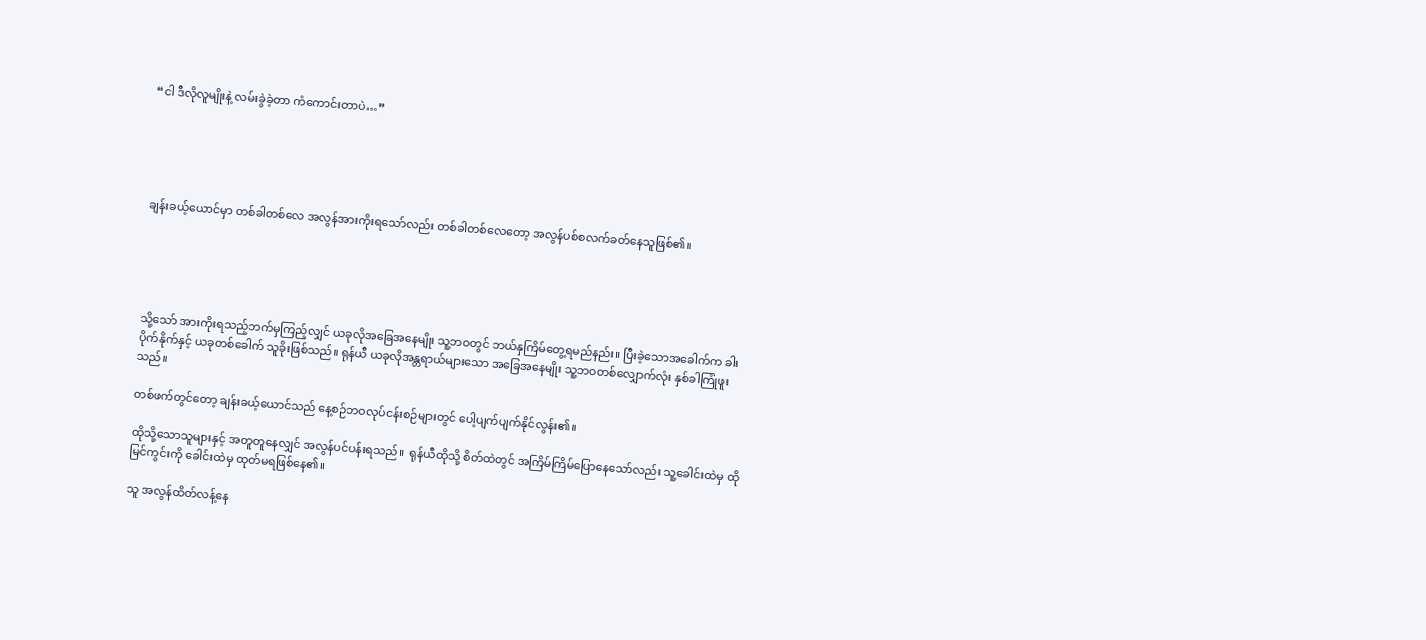“ငါ ဒီလိုလူမျိုးနဲ့ လမ်းခွဲခဲ့တာ ကံကောင်းတာပဲ…”





ချန်းခယ့်ယောင်မှာ တစ်ခါတစ်လေ အလွန်အားကိုးရသော်လည်း တစ်ခါတစ်လေတော့ အလွန်ပစ်စလက်ခတ်နေသူဖြစ်၏။





သို့သော် အားကိုးရသည့်ဘက်မှကြည့်လျှင် ယခုလိုအခြေအနေမျိုး သူ့ဘဝတွင် ဘယ်နှကြိမ်တွေ့ရမည်နည်း။ ပြီးခဲ့သောအခေါက်က ခါးပိုက်နိုက်နှင့် ယခုတစ်ခေါက် သူခိုးဖြစ်သည်။ ရုန်ယီ ယခုလိုအန္တရာယ်များသော အခြေအနေမျိုး သူ့ဘဝတစ်လျှောက်လုံး နှစ်ခါကြုံဖူးသည်။

တစ်ဖက်တွင်တော့ ချန်းခယ့်ယောင်သည် နေ့စဉ်ဘဝလုပ်ငန်းစဉ်များတွင် ပေါ့ပျက်ပျက်နိုင်လွန်း၏။

ထိုသို့သောသူများနှင့် အတူတူနေလျှင် အလွန်ပင်ပန်းရသည်။  ရုန်ယီထိုသို့ စိတ်ထဲတွင် အကြိမ်ကြိမ်ပြောနေသော်လည်း သူ့ခေါင်းထဲမှ ထိုမြင်ကွင်းကို ခေါင်းထဲမှ ထုတ်မရဖြစ်နေ၏။

သူ အလွန်ထိတ်လန့်နေ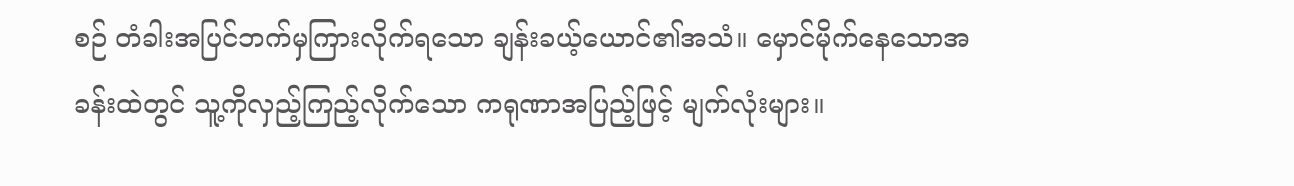စဉ် တံခါးအပြင်ဘက်မှကြားလိုက်ရသော ချန်းခယ့်ယောင်၏အသံ။ မှောင်မိုက်နေသောအခန်းထဲတွင် သူ့ကိုလှည့်ကြည့်လိုက်သော ကရုဏာအပြည့်ဖြင့် မျက်လုံးများ။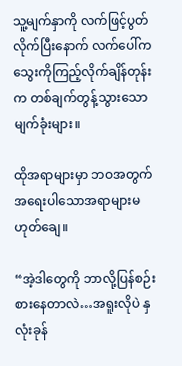သူ့မျက်နှာကို လက်ဖြင့်ပွတ်လိုက်ပြီးနောက် လက်ပေါ်ကသွေးကိုကြည့်လိုက်ချိန်တုန်းက တစ်ချက်တွန့်သွားသော မျက်ခုံးများ။

ထိုအရာများမှာ ဘဝအတွက် အရေးပါသောအရာများမဟုတ်ချေ။

“အဲ့ဒါတွေကို ဘာလို့ပြန်စဉ်းစားနေတာလဲ…အရူးလိုပဲ နှလုံးခုန်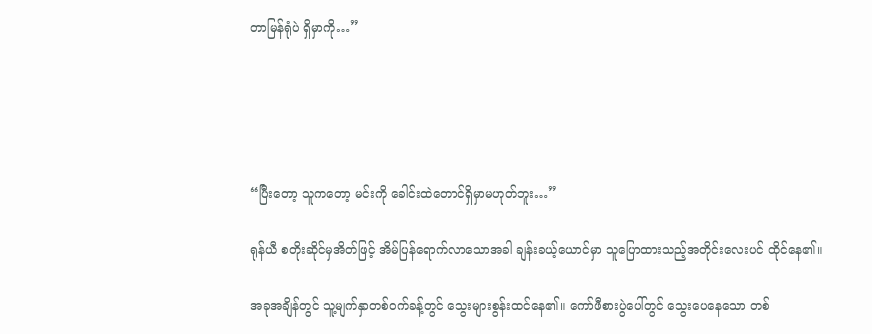တာမြန်ရုံပဲ ရှိမှာကို…”





“ပြီးတော့ သူကတော့ မင်းကို ခေါင်းထဲတောင်ရှိမှာမဟုတ်ဘူး…”

ရုန်ယီ စတိုးဆိုင်မှအိတ်ဖြင့် အိမ်ပြန်ရောက်လာသောအခါ ချန်းခယ့်ယောင်မှာ သူပြောထားသည့်အတိုင်းလေးပင် ထိုင်နေ၏။

အခုအချိန်တွင် သူ့မျက်နှာတစ်ဝက်ခန့်တွင် သွေးများစွန်းထင်နေ၏။ ကော်ဖီစားပွဲပေါ်တွင် သွေးပေနေသော တစ်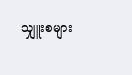သျှူးစများ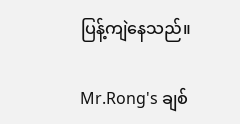ပြန့်ကျဲနေသည်။

Mr.Rong's ချစ်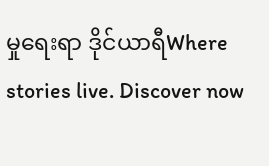မှုရေးရာ ဒိုင်ယာရီWhere stories live. Discover now